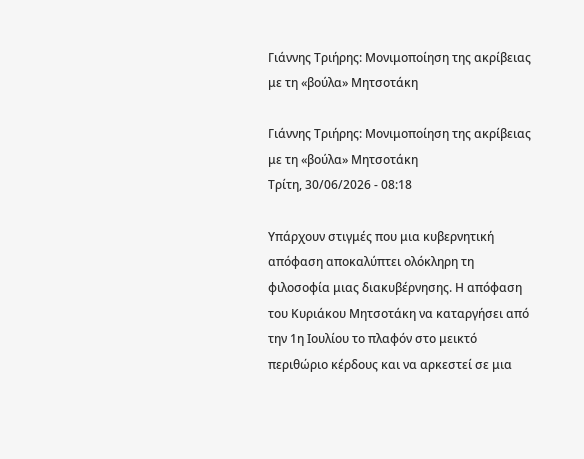Γιάννης Τριήρης: Μονιμοποίηση της ακρίβειας με τη «βούλα» Μητσοτάκη

Γιάννης Τριήρης: Μονιμοποίηση της ακρίβειας με τη «βούλα» Μητσοτάκη
Τρίτη, 30/06/2026 - 08:18

Υπάρχουν στιγμές που μια κυβερνητική απόφαση αποκαλύπτει ολόκληρη τη φιλοσοφία μιας διακυβέρνησης. Η απόφαση του Κυριάκου Μητσοτάκη να καταργήσει από την 1η Ιουλίου το πλαφόν στο μεικτό περιθώριο κέρδους και να αρκεστεί σε μια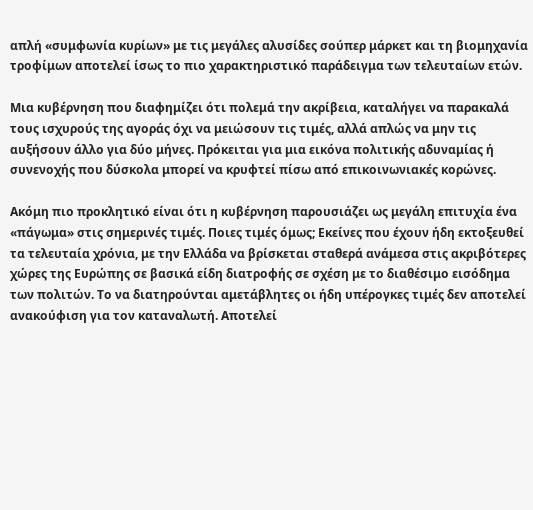απλή «συμφωνία κυρίων» με τις μεγάλες αλυσίδες σούπερ μάρκετ και τη βιομηχανία τροφίμων αποτελεί ίσως το πιο χαρακτηριστικό παράδειγμα των τελευταίων ετών.

Μια κυβέρνηση που διαφημίζει ότι πολεμά την ακρίβεια, καταλήγει να παρακαλά τους ισχυρούς της αγοράς όχι να μειώσουν τις τιμές, αλλά απλώς να μην τις αυξήσουν άλλο για δύο μήνες. Πρόκειται για μια εικόνα πολιτικής αδυναμίας ή συνενοχής που δύσκολα μπορεί να κρυφτεί πίσω από επικοινωνιακές κορώνες.

Ακόμη πιο προκλητικό είναι ότι η κυβέρνηση παρουσιάζει ως μεγάλη επιτυχία ένα «πάγωμα» στις σημερινές τιμές. Ποιες τιμές όμως; Εκείνες που έχουν ήδη εκτοξευθεί τα τελευταία χρόνια, με την Ελλάδα να βρίσκεται σταθερά ανάμεσα στις ακριβότερες χώρες της Ευρώπης σε βασικά είδη διατροφής σε σχέση με το διαθέσιμο εισόδημα των πολιτών. Το να διατηρούνται αμετάβλητες οι ήδη υπέρογκες τιμές δεν αποτελεί ανακούφιση για τον καταναλωτή. Αποτελεί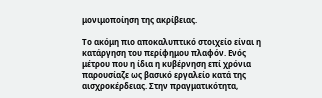μονιμοποίηση της ακρίβειας.

Το ακόμη πιο αποκαλυπτικό στοιχείο είναι η κατάργηση του περίφημου πλαφόν. Ενός μέτρου που η ίδια η κυβέρνηση επί χρόνια παρουσίαζε ως βασικό εργαλείο κατά της αισχροκέρδειας. Στην πραγματικότητα,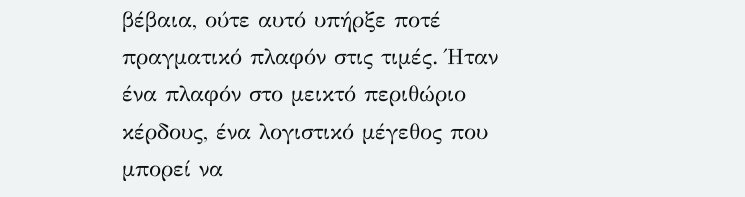βέβαια, ούτε αυτό υπήρξε ποτέ πραγματικό πλαφόν στις τιμές. Ήταν ένα πλαφόν στο μεικτό περιθώριο κέρδους, ένα λογιστικό μέγεθος που μπορεί να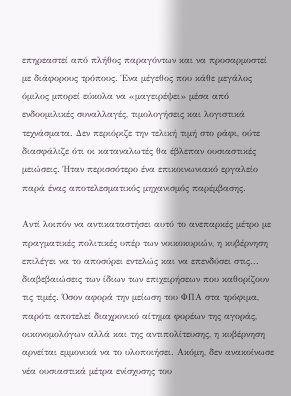επηρεαστεί από πλήθος παραγόντων και να προσαρμοστεί με διάφορους τρόπους. Ένα μέγεθος που κάθε μεγάλος όμιλος μπορεί εύκολα να «μαγειρέψει» μέσα από ενδοομιλικές συναλλαγές, τιμολογήσεις και λογιστικά τεχνάσματα. Δεν περιόριζε την τελική τιμή στο ράφι, ούτε διασφάλιζε ότι οι καταναλωτές θα έβλεπαν ουσιαστικές μειώσεις. Ήταν περισσότερο ένα επικοινωνιακό εργαλείο παρά ένας αποτελεσματικός μηχανισμός παρέμβασης.

Αντί λοιπόν να αντικαταστήσει αυτό το ανεπαρκές μέτρο με πραγματικές πολιτικές υπέρ των νοικοκυριών, η κυβέρνηση επιλέγει να το αποσύρει εντελώς και να επενδύσει στις... διαβεβαιώσεις των ίδιων των επιχειρήσεων που καθορίζουν τις τιμές. Όσον αφορά την μείωση του ΦΠΑ στα τρόφιμα, παρότι αποτελεί διαχρονικό αίτημα φορέων της αγοράς, οικονομολόγων αλλά και της αντιπολίτευσης, η κυβέρνηση αρνείται εμμονικά να το υλοποιήσει. Ακόμη, δεν ανακοίνωσε νέα ουσιαστικά μέτρα ενίσχυσης του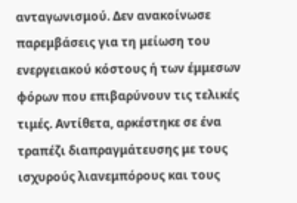ανταγωνισμού. Δεν ανακοίνωσε παρεμβάσεις για τη μείωση του ενεργειακού κόστους ή των έμμεσων φόρων που επιβαρύνουν τις τελικές τιμές. Αντίθετα, αρκέστηκε σε ένα τραπέζι διαπραγμάτευσης με τους ισχυρούς λιανεμπόρους και τους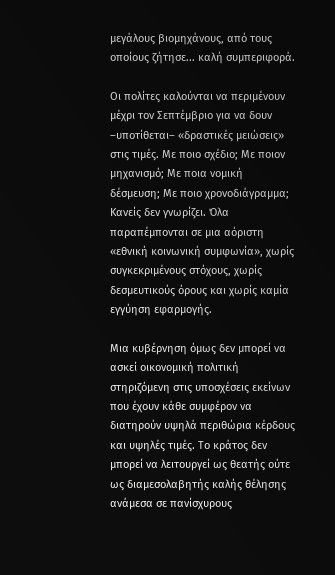μεγάλους βιομηχάνους, από τους οποίους ζήτησε... καλή συμπεριφορά.

Οι πολίτες καλούνται να περιμένουν μέχρι τον Σεπτέμβριο για να δουν –υποτίθεται– «δραστικές μειώσεις» στις τιμές. Με ποιο σχέδιο; Με ποιον μηχανισμό; Με ποια νομική δέσμευση; Με ποιο χρονοδιάγραμμα; Κανείς δεν γνωρίζει. Όλα παραπέμπονται σε μια αόριστη «εθνική κοινωνική συμφωνία», χωρίς συγκεκριμένους στόχους, χωρίς δεσμευτικούς όρους και χωρίς καμία εγγύηση εφαρμογής.

Μια κυβέρνηση όμως δεν μπορεί να ασκεί οικονομική πολιτική στηριζόμενη στις υποσχέσεις εκείνων που έχουν κάθε συμφέρον να διατηρούν υψηλά περιθώρια κέρδους και υψηλές τιμές. Το κράτος δεν μπορεί να λειτουργεί ως θεατής ούτε ως διαμεσολαβητής καλής θέλησης ανάμεσα σε πανίσχυρους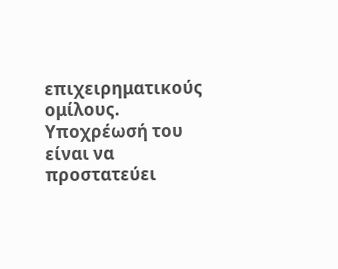επιχειρηματικούς ομίλους. Υποχρέωσή του είναι να προστατεύει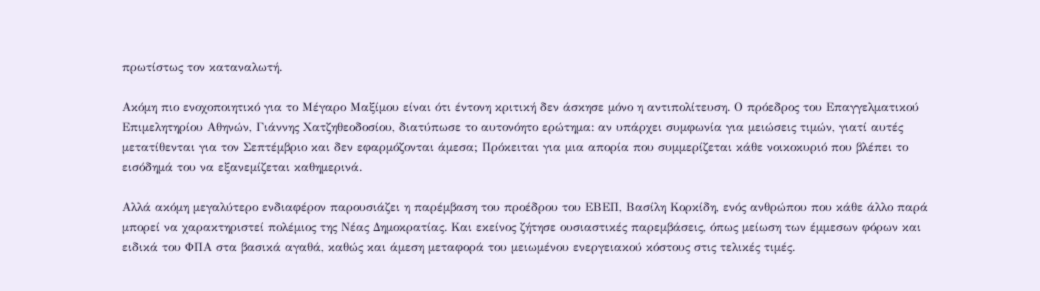πρωτίστως τον καταναλωτή.

Ακόμη πιο ενοχοποιητικό για το Μέγαρο Μαξίμου είναι ότι έντονη κριτική δεν άσκησε μόνο η αντιπολίτευση. Ο πρόεδρος του Επαγγελματικού Επιμελητηρίου Αθηνών, Γιάννης Χατζηθεοδοσίου, διατύπωσε το αυτονόητο ερώτημα: αν υπάρχει συμφωνία για μειώσεις τιμών, γιατί αυτές μετατίθενται για τον Σεπτέμβριο και δεν εφαρμόζονται άμεσα; Πρόκειται για μια απορία που συμμερίζεται κάθε νοικοκυριό που βλέπει το εισόδημά του να εξανεμίζεται καθημερινά.

Αλλά ακόμη μεγαλύτερο ενδιαφέρον παρουσιάζει η παρέμβαση του προέδρου του ΕΒΕΠ, Βασίλη Κορκίδη, ενός ανθρώπου που κάθε άλλο παρά μπορεί να χαρακτηριστεί πολέμιος της Νέας Δημοκρατίας. Και εκείνος ζήτησε ουσιαστικές παρεμβάσεις, όπως μείωση των έμμεσων φόρων και ειδικά του ΦΠΑ στα βασικά αγαθά, καθώς και άμεση μεταφορά του μειωμένου ενεργειακού κόστους στις τελικές τιμές.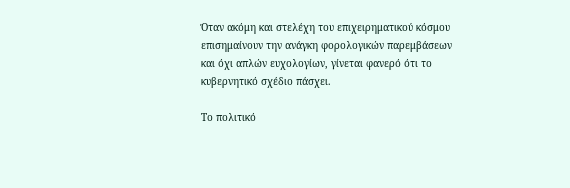Όταν ακόμη και στελέχη του επιχειρηματικού κόσμου επισημαίνουν την ανάγκη φορολογικών παρεμβάσεων και όχι απλών ευχολογίων, γίνεται φανερό ότι το κυβερνητικό σχέδιο πάσχει.

Το πολιτικό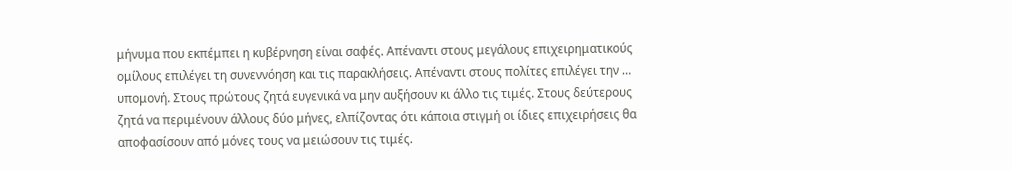μήνυμα που εκπέμπει η κυβέρνηση είναι σαφές. Απέναντι στους μεγάλους επιχειρηματικούς ομίλους επιλέγει τη συνεννόηση και τις παρακλήσεις. Απέναντι στους πολίτες επιλέγει την … υπομονή. Στους πρώτους ζητά ευγενικά να μην αυξήσουν κι άλλο τις τιμές. Στους δεύτερους ζητά να περιμένουν άλλους δύο μήνες, ελπίζοντας ότι κάποια στιγμή οι ίδιες επιχειρήσεις θα αποφασίσουν από μόνες τους να μειώσουν τις τιμές.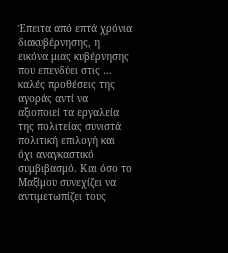Έπειτα από επτά χρόνια διακυβέρνησης, η εικόνα μιας κυβέρνησης που επενδύει στις … καλές προθέσεις της αγοράς αντί να αξιοποιεί τα εργαλεία της πολιτείας συνιστά πολιτική επιλογή και όχι αναγκαστικό συμβιβασμό. Και όσο το Μαξίμου συνεχίζει να αντιμετωπίζει τους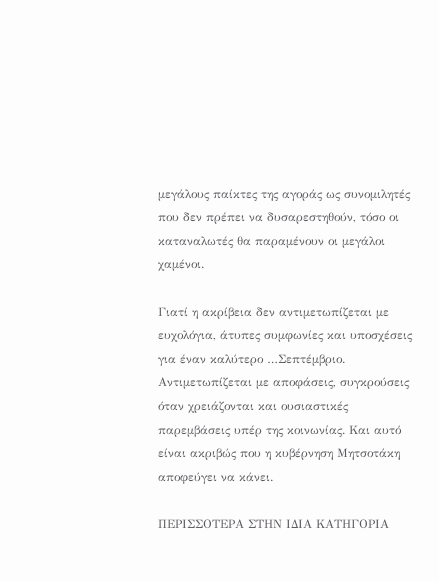μεγάλους παίκτες της αγοράς ως συνομιλητές που δεν πρέπει να δυσαρεστηθούν, τόσο οι καταναλωτές θα παραμένουν οι μεγάλοι χαμένοι.

Γιατί η ακρίβεια δεν αντιμετωπίζεται με ευχολόγια, άτυπες συμφωνίες και υποσχέσεις για έναν καλύτερο …Σεπτέμβριο. Αντιμετωπίζεται με αποφάσεις, συγκρούσεις όταν χρειάζονται και ουσιαστικές παρεμβάσεις υπέρ της κοινωνίας. Και αυτό είναι ακριβώς που η κυβέρνηση Μητσοτάκη αποφεύγει να κάνει.

ΠΕΡΙΣΣΟΤΕΡΑ ΣΤΗΝ ΙΔΙΑ ΚΑΤΗΓΟΡΙΑ